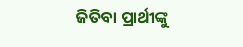ଜିତିବା ପ୍ରାର୍ଥୀଙ୍କୁ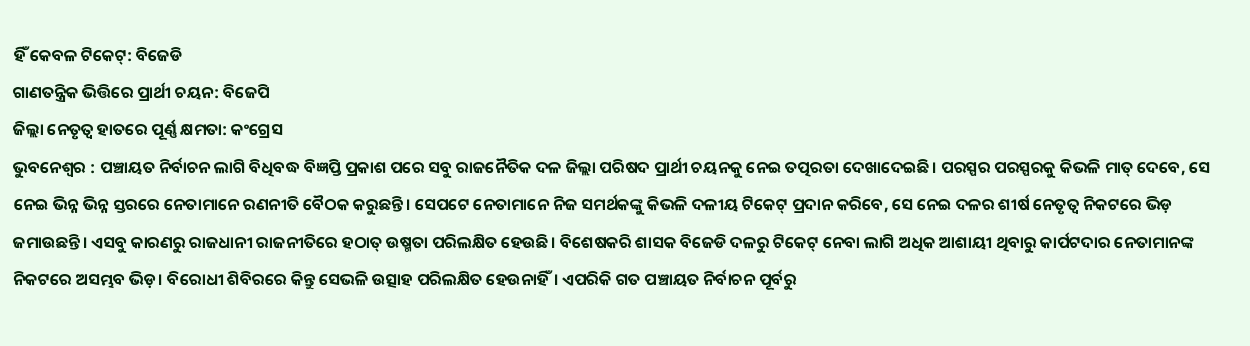ହିଁ କେବଳ ଟିକେଟ୍: ବିଜେଡି
ଗାଣତନ୍ତ୍ରିକ ଭିତ୍ତିରେ ପ୍ରାର୍ଥୀ ଚୟନ: ବିଜେପି
ଜିଲ୍ଲା ନେତୃତ୍ବ ହାତରେ ପୂର୍ଣ୍ଣ କ୍ଷମତା: କଂଗ୍ରେସ
ଭୁବନେଶ୍ବର : ପଞ୍ଚାୟତ ନିର୍ବାଚନ ଲାଗି ବିଧିବଦ୍ଧ ବିଜ୍ଞପ୍ତି ପ୍ରକାଶ ପରେ ସବୁ ରାଜନୈତିକ ଦଳ ଜିଲ୍ଲା ପରିଷଦ ପ୍ରାର୍ଥୀ ଚୟନକୁ ନେଇ ତତ୍ପରତା ଦେଖାଦେଇଛି। ପରସ୍ପର ପରସ୍ପରକୁ କିଭଳି ମାତ୍ ଦେବେ, ସେ ନେଇ ଭିନ୍ନ ଭିନ୍ନ ସ୍ତରରେ ନେତାମାନେ ରଣନୀତି ବୈଠକ କରୁଛନ୍ତି। ସେପଟେ ନେତାମାନେ ନିଜ ସମର୍ଥକଙ୍କୁ କିଭଳି ଦଳୀୟ ଟିକେଟ୍ ପ୍ରଦାନ କରିବେ, ସେ ନେଇ ଦଳର ଶୀର୍ଷ ନେତୃତ୍ବ ନିକଟରେ ଭିଡ଼ ଜମାଉଛନ୍ତି। ଏସବୁ କାରଣରୁ ରାଜଧାନୀ ରାଜନୀତିରେ ହଠାତ୍ ଉଷ୍ମତା ପରିଲକ୍ଷିତ ହେଉଛି। ବିଶେଷକରି ଶାସକ ବିଜେଡି ଦଳରୁ ଟିକେଟ୍ ନେବା ଲାଗି ଅଧିକ ଆଶାୟୀ ଥିବାରୁ କାର୍ପଟଦାର ନେତାମାନଙ୍କ ନିକଟରେ ଅସମ୍ଭବ ଭିଡ଼। ବିରୋଧୀ ଶିବିରରେ କିନ୍ତୁ ସେଭଳି ଉତ୍ସାହ ପରିଲକ୍ଷିତ ହେଉନାହିଁ। ଏପରିକି ଗତ ପଞ୍ଚାୟତ ନିର୍ବାଚନ ପୂର୍ବରୁ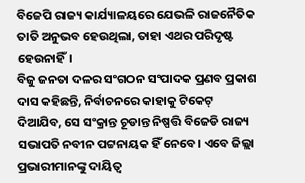ବିଜେପି ରାଜ୍ୟ କାର୍ଯ୍ୟାଳୟରେ ଯେଭଳି ରାଜନୈତିକ ତାତି ଅନୁଭବ ହେଉଥିଲା, ତାହା ଏଥର ପରିଦୃଷ୍ଟ ହେଉନାହିଁ।
ବିଜୁ ଜନତା ଦଳର ସଂଗଠନ ସଂପାଦକ ପ୍ରଣବ ପ୍ରକାଶ ଦାସ କହିଛନ୍ତି, ନିର୍ବାଚନରେ କାହାକୁ ଟିକେଟ୍ ଦିଆଯିବ, ସେ ସଂକ୍ରାନ୍ତ ଚୂଡାନ୍ତ ନିଷ୍ପତ୍ତି ବିଜେଡି ରାଜ୍ୟ ସଭାପତି ନବୀନ ପଟ୍ଟନାୟକ ହିଁ ନେବେ। ଏବେ ଜିଲ୍ଲା ପ୍ରଭାରୀମାନଙ୍କୁ ଦାୟିତ୍ବ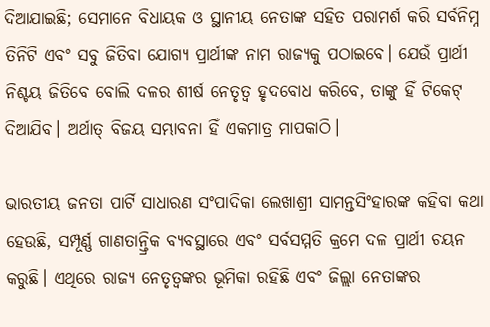ଦିଆଯାଇଛି; ସେମାନେ ବିଧାୟକ ଓ ସ୍ଥାନୀୟ ନେତାଙ୍କ ସହିତ ପରାମର୍ଶ କରି ସର୍ବନିମ୍ନ ତିନିଟି ଏବଂ ସବୁ ଜିତିବା ଯୋଗ୍ୟ ପ୍ରାର୍ଥୀଙ୍କ ନାମ ରାଜ୍ୟକୁ ପଠାଇବେ। ଯେଉଁ ପ୍ରାର୍ଥୀ ନିଶ୍ଚୟ ଜିତିବେ ବୋଲି ଦଳର ଶୀର୍ଷ ନେତୃତ୍ବ ହୃଦବୋଧ କରିବେ, ତାଙ୍କୁ ହିଁ ଟିକେଟ୍ ଦିଆଯିବ। ଅର୍ଥାତ୍ ବିଜୟ ସମ୍ଭାବନା ହିଁ ଏକମାତ୍ର ମାପକାଠି।

ଭାରତୀୟ ଜନତା ପାର୍ଟି ସାଧାରଣ ସଂପାଦିକା ଲେଖାଶ୍ରୀ ସାମନ୍ତସିଂହାରଙ୍କ କହିବା କଥା ହେଉଛି, ସମ୍ପୂର୍ଣ୍ଣ ଗାଣତାନ୍ତ୍ରିକ ବ୍ୟବସ୍ଥାରେ ଏବଂ ସର୍ବସମ୍ମତି କ୍ରମେ ଦଳ ପ୍ରାର୍ଥୀ ଚୟନ କରୁଛି। ଏଥିରେ ରାଜ୍ୟ ନେତୃତ୍ବଙ୍କର ଭୂମିକା ରହିଛି ଏବଂ ଜିଲ୍ଲା ନେତାଙ୍କର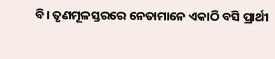ବି। ତୃଣମୂଳସ୍ତରରେ ନେତାମାନେ ଏକାଠି ବସି ପ୍ରାର୍ଥୀ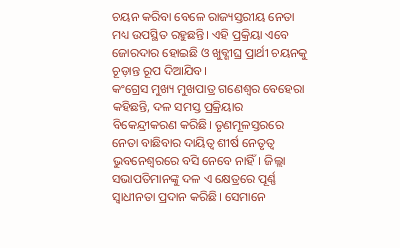ଚୟନ କରିବା ବେଳେ ରାଜ୍ୟସ୍ତରୀୟ ନେତା ମଧ୍ୟ ଉପସ୍ଥିତ ରହୁଛନ୍ତି। ଏହି ପ୍ରକ୍ରିୟା ଏବେ ଜୋରଦାର ହୋଇଛି ଓ ଖୁବ୍ଶୀଘ୍ର ପ୍ରାର୍ଥୀ ଚୟନକୁ ଚୂଡ଼ାନ୍ତ ରୂପ ଦିଆଯିବ।
କଂଗ୍ରେସ ମୁଖ୍ୟ ମୁଖପାତ୍ର ଗଣେଶ୍ବର ବେହେରା କହିଛନ୍ତି, ଦଳ ସମସ୍ତ ପ୍ରକ୍ରିୟାର ବିକେନ୍ଦ୍ରୀକରଣ କରିଛି। ତୃଣମୂଳସ୍ତରରେ ନେତା ବାଛିବାର ଦାୟିତ୍ବ ଶୀର୍ଷ ନେତୃତ୍ବ ଭୁବନେଶ୍ବରରେ ବସି ନେବେ ନାହିଁ। ଜିଲ୍ଲା ସଭାପତିମାନଙ୍କୁ ଦଳ ଏ କ୍ଷେତ୍ରରେ ପୂର୍ଣ୍ଣ ସ୍ବାଧୀନତା ପ୍ରଦାନ କରିଛି। ସେମାନେ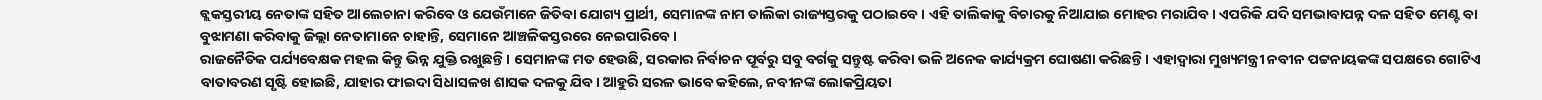ବ୍ଲକସ୍ତରୀୟ ନେତାଙ୍କ ସହିତ ଆଲେଚାନା କରିବେ ଓ ଯେଉଁମାନେ ଜିତିବା ଯୋଗ୍ୟ ପ୍ରାର୍ଥୀ, ସେମାନଙ୍କ ନାମ ତାଲିକା ରାଜ୍ୟସ୍ତରକୁ ପଠାଇବେ। ଏହି ତାଲିକାକୁ ବିଚାରକୁ ନିଆଯାଇ ମୋହର ମରାଯିବ। ଏପରିକି ଯଦି ସମଭାବାପନ୍ନ ଦଳ ସହିତ ମେଣ୍ଟ ବା ବୁଝାମଣା କରିବାକୁ ଜିଲ୍ଲା ନେତାମାନେ ଚାହାନ୍ତି, ସେମାନେ ଆଞ୍ଚଳିକସ୍ତରରେ ନେଇପାରିବେ।
ରାଜନୈତିକ ପର୍ଯ୍ୟବେକ୍ଷକ ମହଲ କିନ୍ତୁ ଭିନ୍ନ ଯୁକ୍ତି ରଖୁଛନ୍ତି। ସେମାନଙ୍କ ମତ ହେଉଛି, ସରକାର ନିର୍ବାଚନ ପୂର୍ବରୁ ସବୁ ବର୍ଗକୁ ସନ୍ତୁଷ୍ଟ କରିବା ଭଳି ଅନେକ କାର୍ଯ୍ୟକ୍ରମ ଘୋଷଣା କରିଛନ୍ତି। ଏହାଦ୍ବାରା ମୁଖ୍ୟମନ୍ତ୍ରୀ ନବୀନ ପଟ୍ଟନାୟକଙ୍କ ସପକ୍ଷରେ ଗୋଟିଏ ବାତାବରଣ ସୃଷ୍ଟି ହୋଇଛି, ଯାହାର ଫାଇଦା ସିଧାସଳଖ ଶାସକ ଦଳକୁ ଯିବ। ଆହୁରି ସରଳ ଭାବେ କହିଲେ, ନବୀନଙ୍କ ଲୋକପ୍ରିୟତା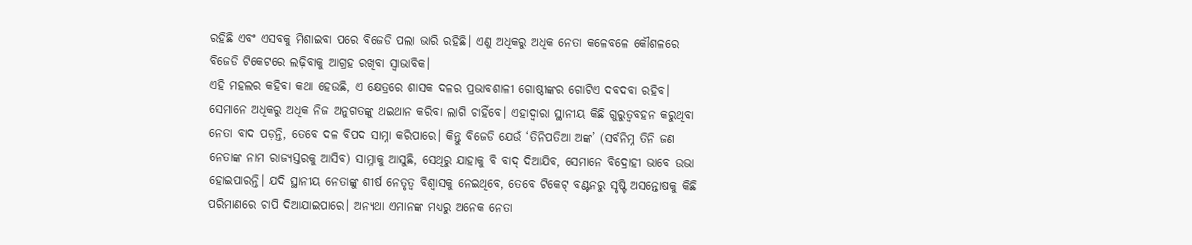ରହିଛି ଏବଂ ଏସବକୁ ମିଶାଇବା ପରେ ବିଜେଡି ପଲା ଭାରି ରହିଛି। ଏଣୁ ଅଧିକରୁ ଅଧିକ ନେତା କଳେବଳେ କୌଶଳରେ ବିଜେଡି ଟିକେଟରେ ଲଢ଼ିବାକୁ ଆଗ୍ରହ ରଖିବା ସ୍ବାଭାବିକ।
ଏହି ମହଲର କହିବା କଥା ହେଉଛି, ଏ କ୍ଷେତ୍ରରେ ଶାସକ ଦଳର ପ୍ରଭାବଶାଳୀ ଗୋଷ୍ଠୀଙ୍କର ଗୋଟିଏ ଦବଦବା ରହିବ। ସେମାନେ ଅଧିକରୁ ଅଧିକ ନିଜ ଅନୁଗତଙ୍କୁ ଥଇଥାନ କରିବା ଲାଗି ଚାହିଁବେ। ଏହାଦ୍ବାରା ସ୍ଥାନୀୟ କିଛି ଗୁରୁତ୍ବବହନ କରୁଥିବା ନେତା ବାଦ ପଡ଼ନ୍ତି, ତେବେ ଦଳ ବିପଦ ସାମ୍ନା କରିପାରେ। କିନ୍ତୁ ବିଜେଡି ଯେଉଁ ‘ତିନିପତିଆ ଅଙ୍କ’ (ସର୍ବନିମ୍ନ ତିନି ଜଣ ନେତାଙ୍କ ନାମ ରାଜ୍ୟସ୍ତରକୁ ଆସିବ) ସାମ୍ନାକୁ ଆସୁଛି, ସେଥିରୁ ଯାହାକୁ ବି ବାଦ୍ ଦିଆଯିବ, ସେମାନେ ବିଦ୍ରୋହୀ ଭାବେ ଉଭା ହୋଇପାରନ୍ତି। ଯଦି ସ୍ଥାନୀୟ ନେତାଙ୍କୁ ଶୀର୍ଷ ନେତୃତ୍ବ ବିଶ୍ବାସକୁ ନେଇଥିବେ, ତେବେ ଟିକେଟ୍ ବଣ୍ଟନରୁ ସୃଷ୍ଟି ଅସନ୍ତୋଷକୁ କିଛି ପରିମାଣରେ ଚାପି ଦିଆଯାଇପାରେ। ଅନ୍ୟଥା ଏମାନଙ୍କ ମଧ୍ୟରୁ ଅନେକ ନେତା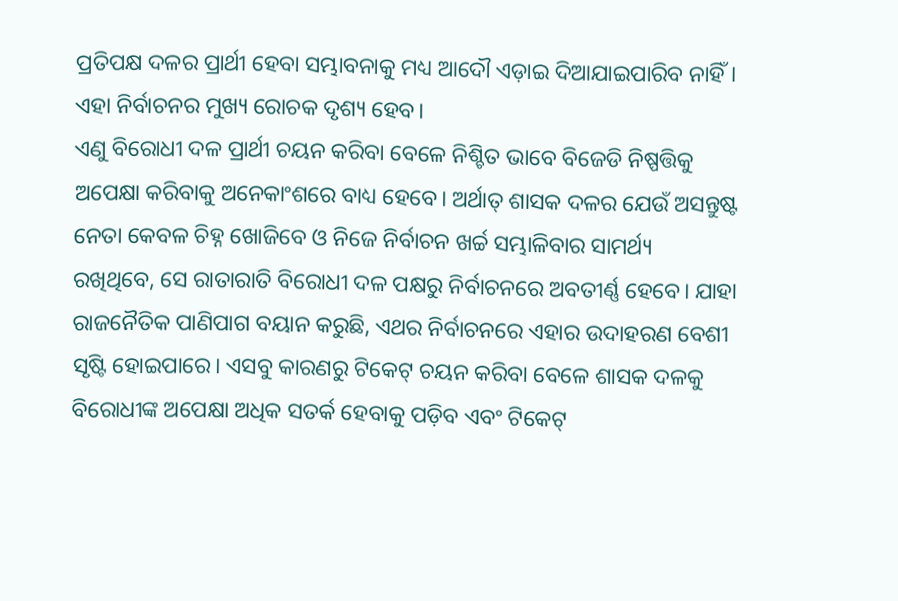ପ୍ରତିପକ୍ଷ ଦଳର ପ୍ରାର୍ଥୀ ହେବା ସମ୍ଭାବନାକୁ ମଧ୍ୟ ଆଦୌ ଏଡ଼ାଇ ଦିଆଯାଇପାରିବ ନାହିଁ। ଏହା ନିର୍ବାଚନର ମୁଖ୍ୟ ରୋଚକ ଦୃଶ୍ୟ ହେବ।
ଏଣୁ ବିରୋଧୀ ଦଳ ପ୍ରାର୍ଥୀ ଚୟନ କରିବା ବେଳେ ନିଶ୍ଚିତ ଭାବେ ବିଜେଡି ନିଷ୍ପତ୍ତିକୁ ଅପେକ୍ଷା କରିବାକୁ ଅନେକାଂଶରେ ବାଧ୍ୟ ହେବେ। ଅର୍ଥାତ୍ ଶାସକ ଦଳର ଯେଉଁ ଅସନ୍ତୁଷ୍ଟ ନେତା କେବଳ ଚିହ୍ନ ଖୋଜିବେ ଓ ନିଜେ ନିର୍ବାଚନ ଖର୍ଚ୍ଚ ସମ୍ଭାଳିବାର ସାମର୍ଥ୍ୟ ରଖିଥିବେ, ସେ ରାତାରାତି ବିରୋଧୀ ଦଳ ପକ୍ଷରୁ ନିର୍ବାଚନରେ ଅବତୀର୍ଣ୍ଣ ହେବେ। ଯାହା ରାଜନୈତିକ ପାଣିପାଗ ବୟାନ କରୁଛି, ଏଥର ନିର୍ବାଚନରେ ଏହାର ଉଦାହରଣ ବେଶୀ ସୃଷ୍ଟି ହୋଇପାରେ। ଏସବୁ କାରଣରୁ ଟିକେଟ୍ ଚୟନ କରିବା ବେଳେ ଶାସକ ଦଳକୁ ବିରୋଧୀଙ୍କ ଅପେକ୍ଷା ଅଧିକ ସତର୍କ ହେବାକୁ ପଡ଼ିବ ଏବଂ ଟିକେଟ୍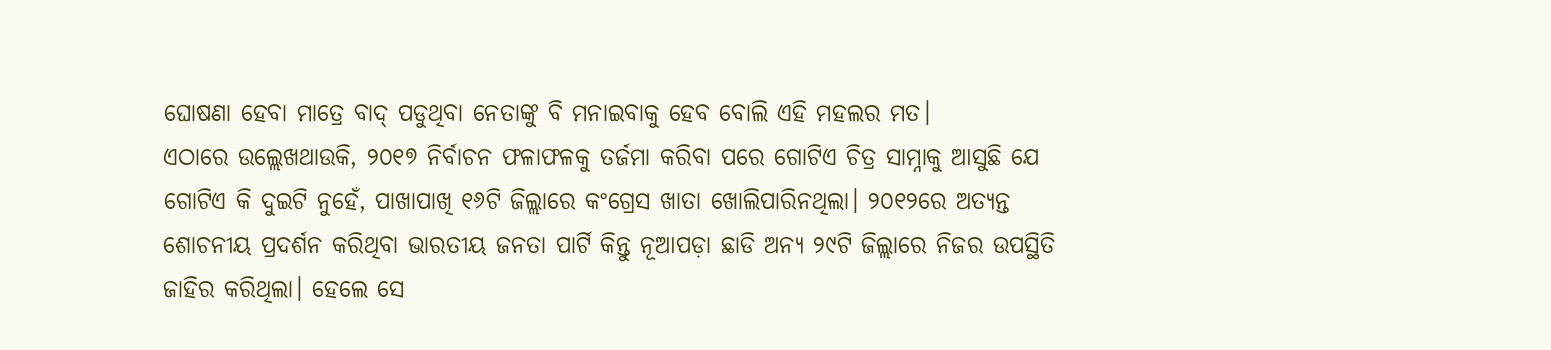ଘୋଷଣା ହେବା ମାତ୍ରେ ବାଦ୍ ପଡୁଥିବା ନେତାଙ୍କୁ ବି ମନାଇବାକୁ ହେବ ବୋଲି ଏହି ମହଲର ମତ।
ଏଠାରେ ଉଲ୍ଲେଖଥାଉକି, ୨୦୧୭ ନିର୍ବାଚନ ଫଳାଫଳକୁ ତର୍ଜମା କରିବା ପରେ ଗୋଟିଏ ଚିତ୍ର ସାମ୍ନାକୁ ଆସୁଛି ଯେ ଗୋଟିଏ କି ଦୁଇଟି ନୁହେଁ, ପାଖାପାଖି ୧୬ଟି ଜିଲ୍ଲାରେ କଂଗ୍ରେସ ଖାତା ଖୋଲିପାରିନଥିଲା। ୨୦୧୨ରେ ଅତ୍ୟନ୍ତ ଶୋଚନୀୟ ପ୍ରଦର୍ଶନ କରିଥିବା ଭାରତୀୟ ଜନତା ପାର୍ଟି କିନ୍ତୁ ନୂଆପଡ଼ା ଛାଡି ଅନ୍ୟ ୨୯ଟି ଜିଲ୍ଲାରେ ନିଜର ଉପସ୍ଥିତି ଜାହିର କରିଥିଲା। ହେଲେ ସେ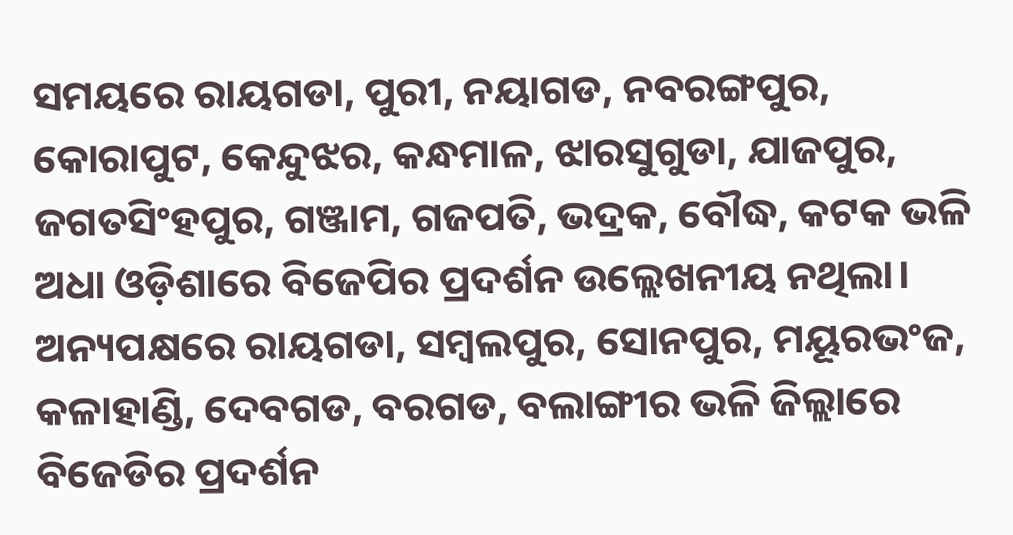ସମୟରେ ରାୟଗଡା, ପୁରୀ, ନୟାଗଡ, ନବରଙ୍ଗପୁର, କୋରାପୁଟ, କେନ୍ଦୁଝର, କନ୍ଧମାଳ, ଝାରସୁଗୁଡା, ଯାଜପୁର, ଜଗତସିଂହପୁର, ଗଞ୍ଜାମ, ଗଜପତି, ଭଦ୍ରକ, ବୌଦ୍ଧ, କଟକ ଭଳି ଅଧା ଓଡ଼ିଶାରେ ବିଜେପିର ପ୍ରଦର୍ଶନ ଉଲ୍ଲେଖନୀୟ ନଥିଲା। ଅନ୍ୟପକ୍ଷରେ ରାୟଗଡା, ସମ୍ବଲପୁର, ସୋନପୁର, ମୟୂରଭଂଜ, କଳାହାଣ୍ଡି, ଦେବଗଡ, ବରଗଡ, ବଲାଙ୍ଗୀର ଭଳି ଜିଲ୍ଲାରେ ବିଜେଡିର ପ୍ରଦର୍ଶନ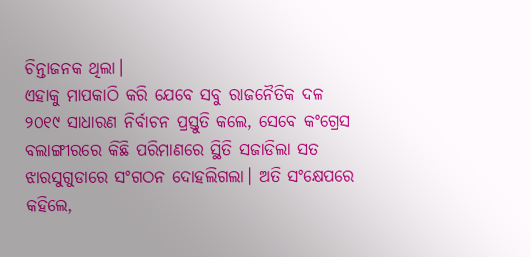ଚିନ୍ତାଜନକ ଥିଲା।
ଏହାକୁ ମାପକାଠି କରି ଯେବେ ସବୁ ରାଜନୈତିକ ଦଳ ୨୦୧୯ ସାଧାରଣ ନିର୍ବାଚନ ପ୍ରସ୍ତୁତି କଲେ, ସେବେ କଂଗ୍ରେସ ବଲାଙ୍ଗୀରରେ କିଛି ପରିମାଣରେ ସ୍ଥିତି ସଜାଡିଲା ସତ ଝାରସୁଗୁଡାରେ ସଂଗଠନ ଦୋହଲିଗଲା। ଅତି ସଂକ୍ଷେପରେ କହିଲେ,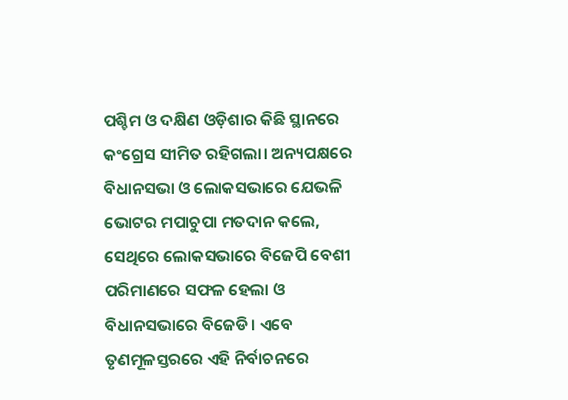ପଶ୍ଚିମ ଓ ଦକ୍ଷିଣ ଓଡ଼ିଶାର କିଛି ସ୍ଥାନରେ କଂଗ୍ରେସ ସୀମିତ ରହିଗଲା। ଅନ୍ୟପକ୍ଷରେ ବିଧାନସଭା ଓ ଲୋକସଭାରେ ଯେଭଳି ଭୋଟର ମପାଚୁପା ମତଦାନ କଲେ, ସେଥିରେ ଲୋକସଭାରେ ବିଜେପି ବେଶୀ ପରିମାଣରେ ସଫଳ ହେଲା ଓ ବିଧାନସଭାରେ ବିଜେଡି। ଏବେ ତୃଣମୂଳସ୍ତରରେ ଏହି ନିର୍ବାଚନରେ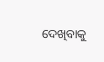ଦେଖିବାକୁ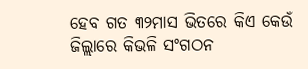ହେବ ଗତ ୩୨ମାସ ଭିତରେ କିଏ କେଉଁ ଜିଲ୍ଲାରେ କିଭଳି ସଂଗଠନ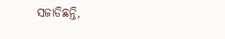ସଜାଡିଛନ୍ତି,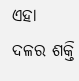ଏହା ଦଳର ଶକ୍ତି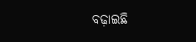ବଢ଼ାଇଛି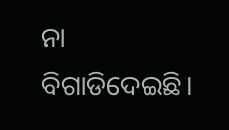ନା ବିଗାଡିଦେଇଛି।